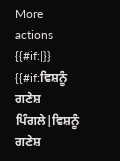More actions
{{#if:|}} {{#if:ਵਿਸ਼ਨੂੰ ਗਣੇਸ਼ ਪਿੰਗਲੇ|ਵਿਸ਼ਨੂੰ ਗਣੇਸ਼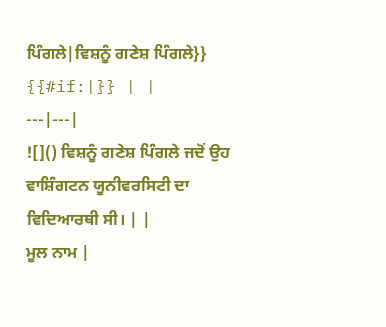ਪਿੰਗਲੇ|ਵਿਸ਼ਨੂੰ ਗਣੇਸ਼ ਪਿੰਗਲੇ}} {{#if:|}} | |
---|---|
![]() ਵਿਸ਼ਨੂੰ ਗਣੇਸ਼ ਪਿੰਗਲੇ ਜਦੋਂ ਉਹ ਵਾਸ਼ਿੰਗਟਨ ਯੂਨੀਵਰਸਿਟੀ ਦਾ ਵਿਦਿਆਰਥੀ ਸੀ। | |
ਮੂਲ ਨਾਮ |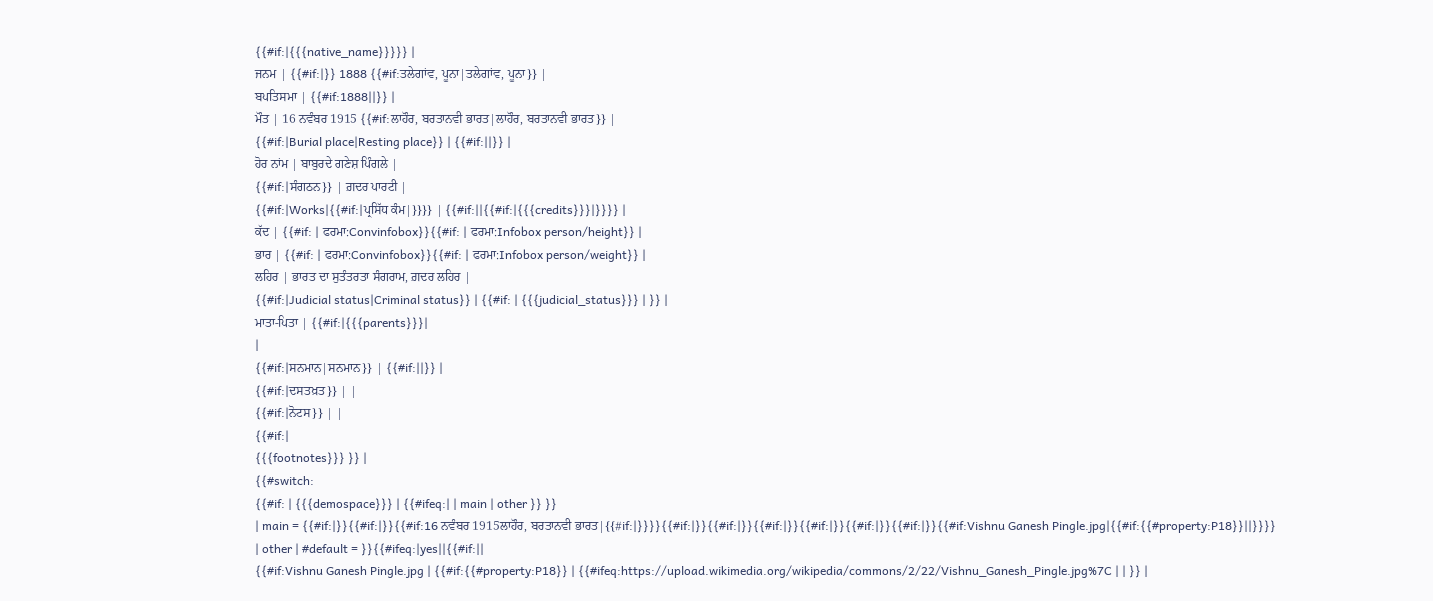{{#if:|{{{native_name}}}}} |
ਜਨਮ | {{#if:|}} 1888 {{#if:ਤਲੇਗਾਂਵ, ਪੂਨਾ|ਤਲੇਗਾਂਵ, ਪੂਨਾ}} |
ਬਪਤਿਸਮਾ | {{#if:1888||}} |
ਮੌਤ | 16 ਨਵੰਬਰ 1915 {{#if:ਲਾਹੌਰ, ਬਰਤਾਨਵੀ ਭਾਰਤ|ਲਾਹੌਰ, ਬਰਤਾਨਵੀ ਭਾਰਤ}} |
{{#if:|Burial place|Resting place}} | {{#if:||}} |
ਹੋਰ ਨਾਂਮ | ਬਾਬੁਰਦੇ ਗਣੇਸ਼ ਪਿੰਗਲੇ |
{{#if:|ਸੰਗਠਨ}} | ਗ਼ਦਰ ਪਾਰਟੀ |
{{#if:|Works|{{#if:|ਪ੍ਰਸਿੱਧ ਕੰਮ|}}}} | {{#if:||{{#if:|{{{credits}}}|}}}} |
ਕੱਦ | {{#if: | ਫਰਮਾ:Convinfobox}}{{#if: | ਫਰਮਾ:Infobox person/height}} |
ਭਾਰ | {{#if: | ਫਰਮਾ:Convinfobox}}{{#if: | ਫਰਮਾ:Infobox person/weight}} |
ਲਹਿਰ | ਭਾਰਤ ਦਾ ਸੁਤੰਤਰਤਾ ਸੰਗਰਾਮ, ਗ਼ਦਰ ਲਹਿਰ |
{{#if:|Judicial status|Criminal status}} | {{#if: | {{{judicial_status}}} | }} |
ਮਾਤਾ-ਪਿਤਾ | {{#if:|{{{parents}}}|
|
{{#if:|ਸਨਮਾਨ|ਸਨਮਾਨ}} | {{#if:||}} |
{{#if:|ਦਸਤਖ਼ਤ}} | |
{{#if:|ਨੋਟਸ}} | |
{{#if:|
{{{footnotes}}} }} |
{{#switch:
{{#if: | {{{demospace}}} | {{#ifeq:| | main | other }} }}
| main = {{#if:|}}{{#if:|}}{{#if:16 ਨਵੰਬਰ 1915ਲਾਹੌਰ, ਬਰਤਾਨਵੀ ਭਾਰਤ|{{#if:|}}}}{{#if:|}}{{#if:|}}{{#if:|}}{{#if:|}}{{#if:|}}{{#if:|}}{{#if:Vishnu Ganesh Pingle.jpg|{{#if:{{#property:P18}}||}}}}
| other | #default = }}{{#ifeq:|yes||{{#if:||
{{#if:Vishnu Ganesh Pingle.jpg | {{#if:{{#property:P18}} | {{#ifeq:https://upload.wikimedia.org/wikipedia/commons/2/22/Vishnu_Ganesh_Pingle.jpg%7C | | }} |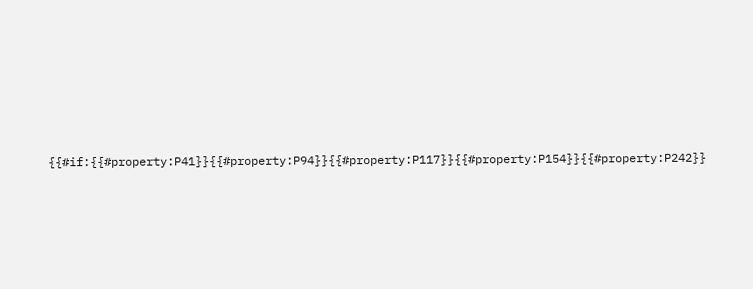{{#if:{{#property:P41}}{{#property:P94}}{{#property:P117}}{{#property:P154}}{{#property:P242}}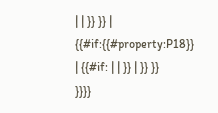| | }} }} | {{#if:{{#property:P18}} | {{#if: | | }} | }} }}
}}}}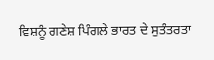ਵਿਸ਼ਨੂੰ ਗਣੇਸ਼ ਪਿੰਗਲੇ ਭਾਰਤ ਦੇ ਸੁਤੰਤਰਤਾ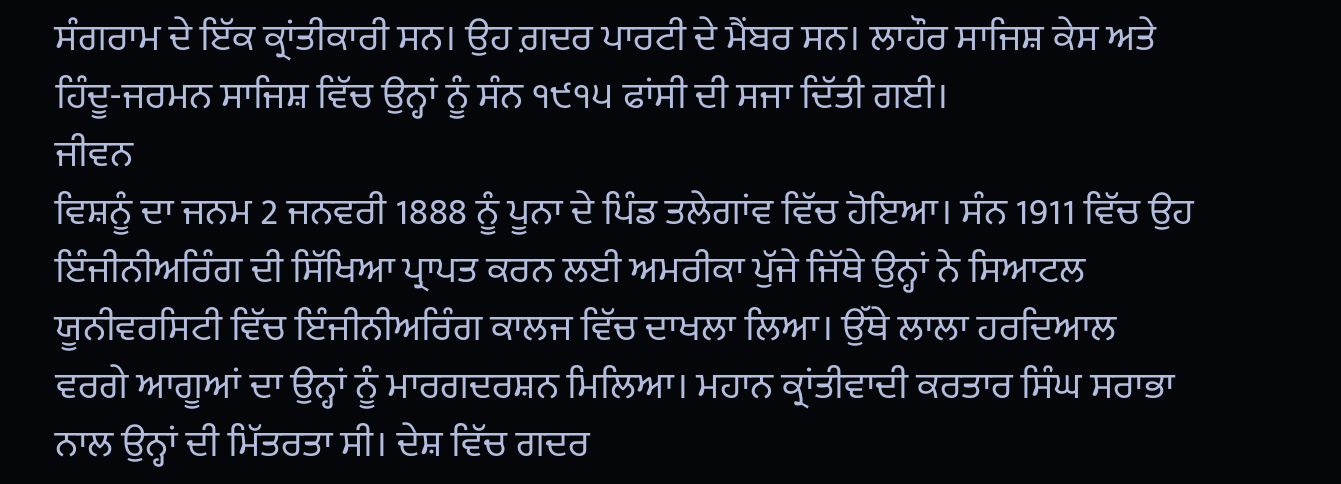ਸੰਗਰਾਮ ਦੇ ਇੱਕ ਕ੍ਰਾਂਤੀਕਾਰੀ ਸਨ। ਉਹ ਗ਼ਦਰ ਪਾਰਟੀ ਦੇ ਮੈਂਬਰ ਸਨ। ਲਾਹੌਰ ਸਾਜਿਸ਼ ਕੇਸ ਅਤੇ ਹਿੰਦੂ-ਜਰਮਨ ਸਾਜਿਸ਼ ਵਿੱਚ ਉਨ੍ਹਾਂ ਨੂੰ ਸੰਨ ੧੯੧੫ ਫਾਂਸੀ ਦੀ ਸਜਾ ਦਿੱਤੀ ਗਈ।
ਜੀਵਨ
ਵਿਸ਼ਨੂੰ ਦਾ ਜਨਮ 2 ਜਨਵਰੀ 1888 ਨੂੰ ਪੂਨਾ ਦੇ ਪਿੰਡ ਤਲੇਗਾਂਵ ਵਿੱਚ ਹੋਇਆ। ਸੰਨ 1911 ਵਿੱਚ ਉਹ ਇੰਜੀਨੀਅਰਿੰਗ ਦੀ ਸਿੱਖਿਆ ਪ੍ਰਾਪਤ ਕਰਨ ਲਈ ਅਮਰੀਕਾ ਪੁੱਜੇ ਜਿੱਥੇ ਉਨ੍ਹਾਂ ਨੇ ਸਿਆਟਲ ਯੂਨੀਵਰਸਿਟੀ ਵਿੱਚ ਇੰਜੀਨੀਅਰਿੰਗ ਕਾਲਜ ਵਿੱਚ ਦਾਖਲਾ ਲਿਆ। ਉੱਥੇ ਲਾਲਾ ਹਰਦਿਆਲ ਵਰਗੇ ਆਗੂਆਂ ਦਾ ਉਨ੍ਹਾਂ ਨੂੰ ਮਾਰਗਦਰਸ਼ਨ ਮਿਲਿਆ। ਮਹਾਨ ਕ੍ਰਾਂਤੀਵਾਦੀ ਕਰਤਾਰ ਸਿੰਘ ਸਰਾਭਾ ਨਾਲ ਉਨ੍ਹਾਂ ਦੀ ਮਿੱਤਰਤਾ ਸੀ। ਦੇਸ਼ ਵਿੱਚ ਗਦਰ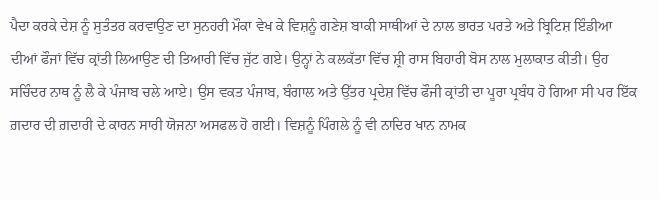ਪੈਦਾ ਕਰਕੇ ਦੇਸ਼ ਨੂੰ ਸੁਤੰਤਰ ਕਰਵਾਉਣ ਦਾ ਸੁਨਹਰੀ ਮੌਕਾ ਵੇਖ ਕੇ ਵਿਸ਼ਨੂੰ ਗਣੇਸ਼ ਬਾਕੀ ਸਾਥੀਆਂ ਦੇ ਨਾਲ ਭਾਰਤ ਪਰਤੇ ਅਤੇ ਬ੍ਰਿਟਿਸ਼ ਇੰਡੀਆ ਦੀਆਂ ਫੌਜਾਂ ਵਿੱਚ ਕ੍ਰਾਂਤੀ ਲਿਆਉਣ ਦੀ ਤਿਆਰੀ ਵਿੱਚ ਜੁੱਟ ਗਏ। ਉਨ੍ਹਾਂ ਨੇ ਕਲਕੱਤਾ ਵਿੱਚ ਸ਼੍ਰੀ ਰਾਸ ਬਿਹਾਰੀ ਬੋਸ ਨਾਲ ਮੁਲਾਕਾਤ ਕੀਤੀ। ਉਹ ਸਚਿੰਦਰ ਨਾਥ ਨੂੰ ਲੈ ਕੇ ਪੰਜਾਬ ਚਲੇ ਆਏ। ਉਸ ਵਕਤ ਪੰਜਾਬ, ਬੰਗਾਲ ਅਤੇ ਉੱਤਰ ਪ੍ਰਦੇਸ਼ ਵਿੱਚ ਫੌਜੀ ਕ੍ਰਾਂਤੀ ਦਾ ਪੂਰਾ ਪ੍ਰਬੰਧ ਹੋ ਗਿਆ ਸੀ ਪਰ ਇੱਕ ਗ਼ਦਾਰ ਦੀ ਗ਼ਦਾਰੀ ਦੇ ਕਾਰਨ ਸਾਰੀ ਯੋਜਨਾ ਅਸਫਲ ਹੋ ਗਈ। ਵਿਸ਼ਨੂੰ ਪਿੰਗਲੇ ਨੂੰ ਵੀ ਨਾਦਿਰ ਖਾਨ ਨਾਮਕ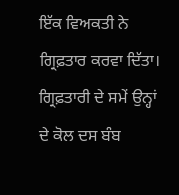ਇੱਕ ਵਿਅਕਤੀ ਨੇ ਗ੍ਰਿਫ਼ਤਾਰ ਕਰਵਾ ਦਿੱਤਾ। ਗ੍ਰਿਫ਼ਤਾਰੀ ਦੇ ਸਮੇਂ ਉਨ੍ਹਾਂ ਦੇ ਕੋਲ ਦਸ ਬੰਬ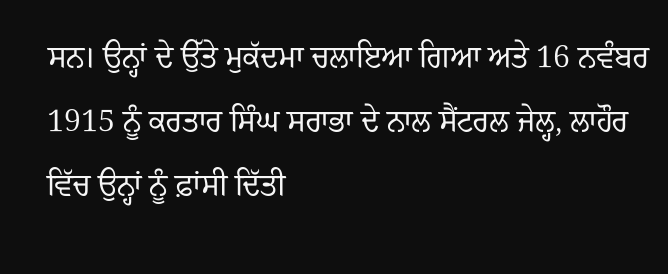ਸਨ। ਉਨ੍ਹਾਂ ਦੇ ਉੱਤੇ ਮੁਕੱਦਮਾ ਚਲਾਇਆ ਗਿਆ ਅਤੇ 16 ਨਵੰਬਰ 1915 ਨੂੰ ਕਰਤਾਰ ਸਿੰਘ ਸਰਾਭਾ ਦੇ ਨਾਲ ਸੈਂਟਰਲ ਜੇਲ੍ਹ, ਲਾਹੌਰ ਵਿੱਚ ਉਨ੍ਹਾਂ ਨੂੰ ਫ਼ਾਂਸੀ ਦਿੱਤੀ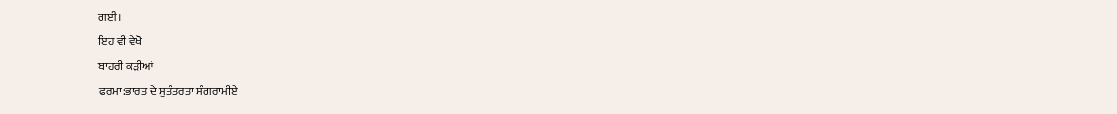ਗਈ।
ਇਹ ਵੀ ਵੇਖੋ
ਬਾਹਰੀ ਕੜੀਆਂ
ਫਰਮਾ:ਭਾਰਤ ਦੇ ਸੁਤੰਤਰਤਾ ਸੰਗਰਾਮੀਏ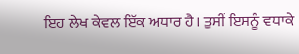ਇਹ ਲੇਖ ਕੇਵਲ ਇੱਕ ਅਧਾਰ ਹੈ। ਤੁਸੀਂ ਇਸਨੂੰ ਵਧਾਕੇ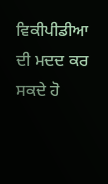ਵਿਕੀਪੀਡੀਆ ਦੀ ਮਦਦ ਕਰ ਸਕਦੇ ਹੋ